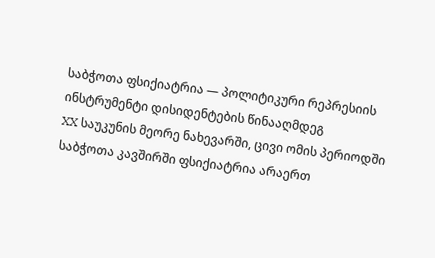საბჭოთა ფსიქიატრია — პოლიტიკური რეპრესიის ინსტრუმენტი დისიდენტების წინააღმდეგ
XX საუკუნის მეორე ნახევარში, ცივი ომის პერიოდში საბჭოთა კავშირში ფსიქიატრია არაერთ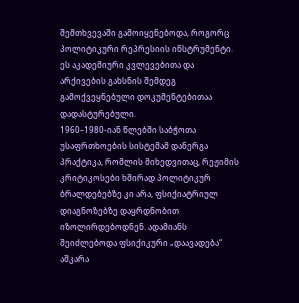შემთხვევაში გამოიყენებოდა, როგორც პოლიტიკური რეპრესიის ინსტრუმენტი. ეს აკადემიური კვლევებითა და არქივების გახსნის შემდეგ გამოქვეყნებული დოკუმენტებითაა დადასტურებული.
1960–1980-იან წლებში საბჭოთა უსაფრთხოების სისტემამ დანერგა პრაქტიკა, რომლის მიხედვითაც, რეჟიმის კრიტიკოსები ხშირად პოლიტიკურ ბრალდებებზე კი არა, ფსიქიატრიულ დიაგნოზებზე დაყრდნობით იზოლირდებოდნენ. ადამიანს შეიძლებოდა ფსიქიკური „დაავადება“ აშკარა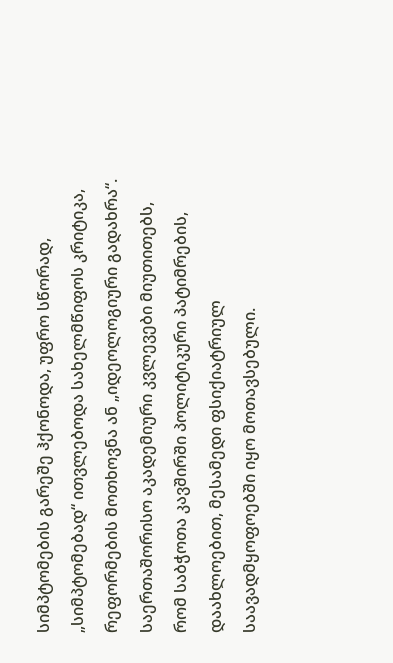სიმპტომების გარეშე ჰქონოდა, უფრო სწორად, „სიმპტომებად“ ითვლებოდა სახელმწიფოს კრიტიკა, რეფორმების მოთხოვნა ან „იდეოლოგიური გადახრა“.
საერთაშორისო აკადემიური კვლევები მიუთითებს, რომ საბჭოთა კავშირში პოლიტიკური პატიმრების, დაახლოებით, მესამედი ფსიქიატრიულ საავადმყოფოებში იყო მოთავსებული.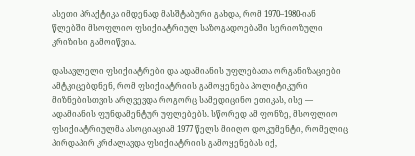ასეთი პრაქტიკა იმდენად მასშტაბური გახდა, რომ 1970–1980-იან წლებში მსოფლიო ფსიქიატრიულ საზოგადოებაში სერიოზული კრიზისი გამოიწვია.

დასავლელი ფსიქიატრები და ადამიანის უფლებათა ორგანიზაციები ამტკიცებდნენ, რომ ფსიქიატრიის გამოყენება პოლიტიკური მიზნებისთვის არღვევდა როგორც სამედიცინო ეთიკას, ისე — ადამიანის ფუნდამენტურ უფლებებს. სწორედ ამ ფონზე, მსოფლიო ფსიქიატრიულმა ასოციაციამ 1977 წელს მიიღო დოკუმენტი, რომელიც პირდაპირ კრძალავდა ფსიქიატრიის გამოყენებას იქ,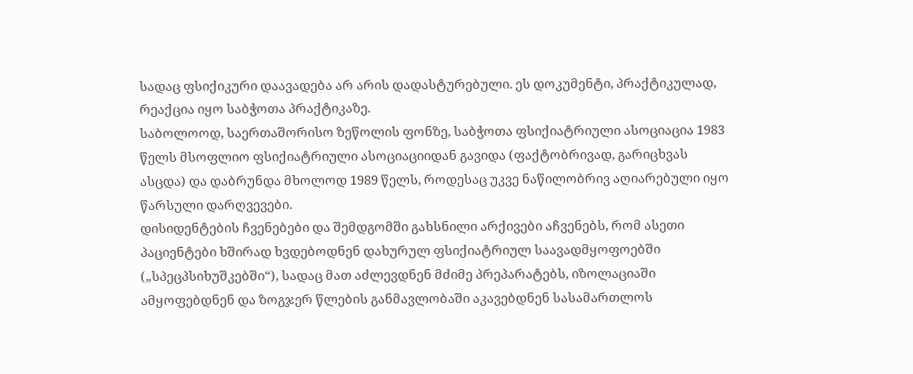სადაც ფსიქიკური დაავადება არ არის დადასტურებული. ეს დოკუმენტი, პრაქტიკულად, რეაქცია იყო საბჭოთა პრაქტიკაზე.
საბოლოოდ, საერთაშორისო ზეწოლის ფონზე, საბჭოთა ფსიქიატრიული ასოციაცია 1983 წელს მსოფლიო ფსიქიატრიული ასოციაციიდან გავიდა (ფაქტობრივად, გარიცხვას ასცდა) და დაბრუნდა მხოლოდ 1989 წელს, როდესაც უკვე ნაწილობრივ აღიარებული იყო წარსული დარღვევები.
დისიდენტების ჩვენებები და შემდგომში გახსნილი არქივები აჩვენებს, რომ ასეთი პაციენტები ხშირად ხვდებოდნენ დახურულ ფსიქიატრიულ საავადმყოფოებში („სპეცპსიხუშკებში“), სადაც მათ აძლევდნენ მძიმე პრეპარატებს, იზოლაციაში ამყოფებდნენ და ზოგჯერ წლების განმავლობაში აკავებდნენ სასამართლოს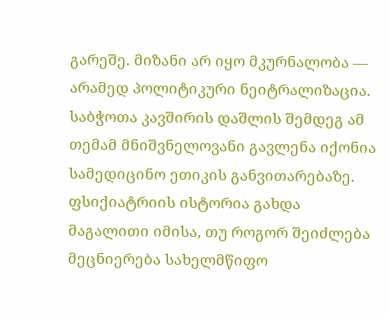გარეშე. მიზანი არ იყო მკურნალობა — არამედ პოლიტიკური ნეიტრალიზაცია.
საბჭოთა კავშირის დაშლის შემდეგ ამ თემამ მნიშვნელოვანი გავლენა იქონია სამედიცინო ეთიკის განვითარებაზე. ფსიქიატრიის ისტორია გახდა მაგალითი იმისა, თუ როგორ შეიძლება მეცნიერება სახელმწიფო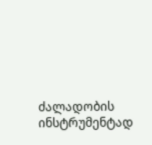ძალადობის ინსტრუმენტად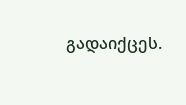გადაიქცეს.